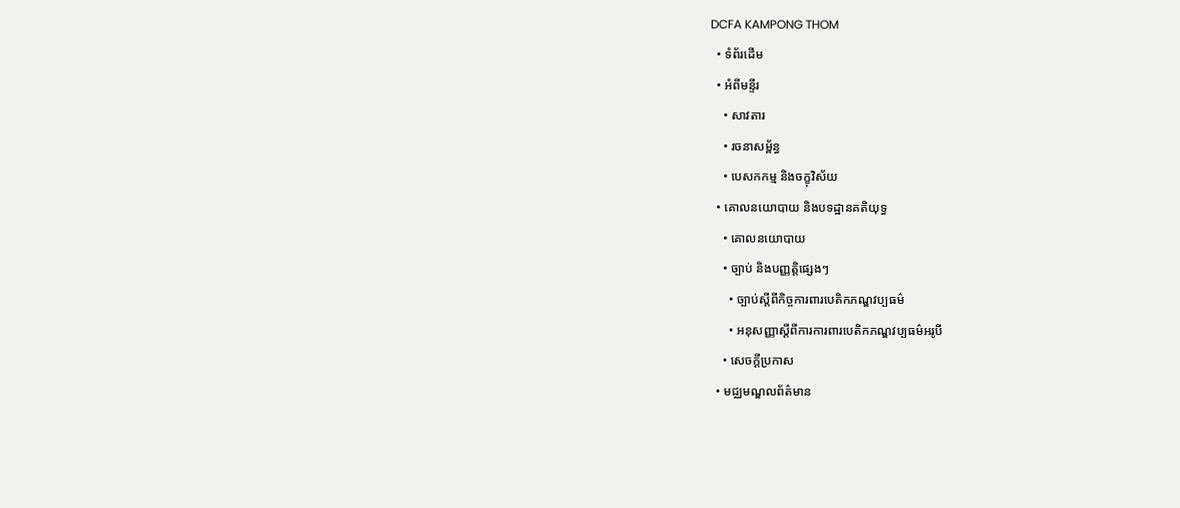DCFA KAMPONG THOM
  • ទំព័រដើម
  • អំពីមន្ទីរ
    • សាវតារ
    • រចនាសម្ព័ន្ធ
    • បេសកកម្ម និងចក្ខុវិស័យ
  • គោលនយោបាយ និងបទដ្ឋានគតិយុទ្ធ
    • គោលនយោបាយ
    • ច្បាប់ និងបញ្ញត្តិផ្សេងៗ
      • ច្បាប់ស្តីពីកិច្ចការពារបេតិកភណ្ឌវប្បធម៌
      • អនុសញ្ញាស្តីពីការការពារបេតិកភណ្ឌវប្បធម៌អរូបី
    • សេចក្តីប្រកាស
  • មជ្ឈមណ្ឌលព័ត៌មាន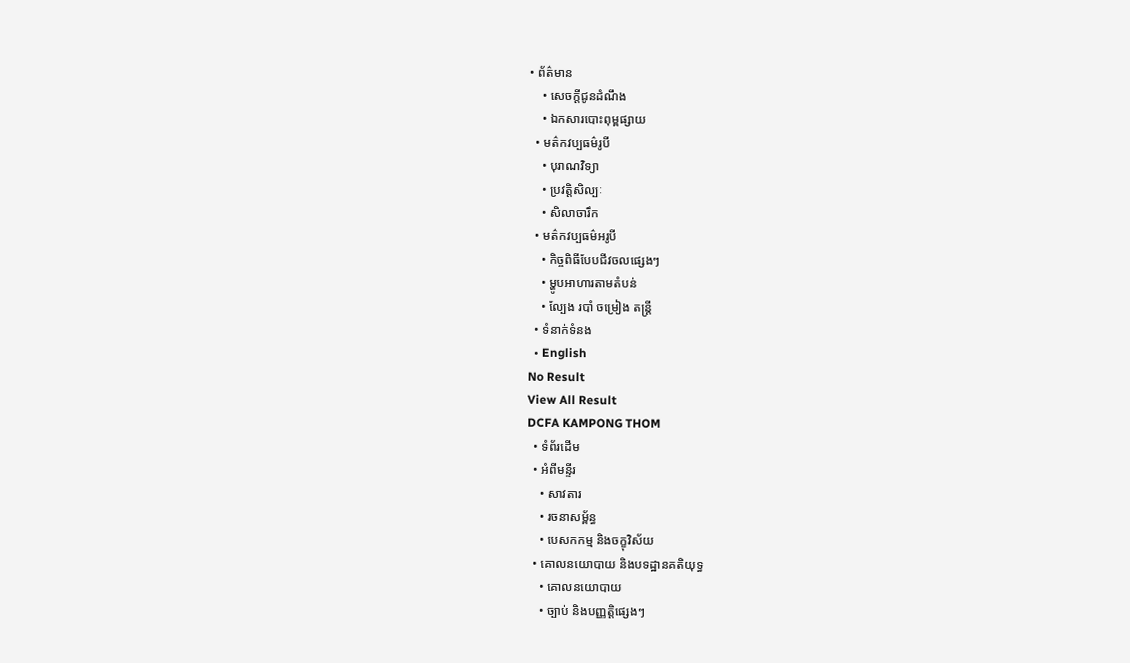• ព័ត៌មាន
    • សេចក្តីជូនដំណឹង
    • ឯកសារបោះពុម្ពផ្សាយ
  • មត៌កវប្បធម៌រូបី
    • បុរាណវិទ្យា
    • ប្រវត្តិសិល្បៈ
    • សិលាចារឹក
  • មត៌កវប្បធម៌អរូបី
    • កិច្ចពិធីបែបជីវចលផ្សេងៗ
    • ម្ហូបអាហារតាមតំបន់
    • ល្បែង របាំ ចម្រៀង តន្រ្តី
  • ទំនាក់ទំនង
  • English
No Result
View All Result
DCFA KAMPONG THOM
  • ទំព័រដើម
  • អំពីមន្ទីរ
    • សាវតារ
    • រចនាសម្ព័ន្ធ
    • បេសកកម្ម និងចក្ខុវិស័យ
  • គោលនយោបាយ និងបទដ្ឋានគតិយុទ្ធ
    • គោលនយោបាយ
    • ច្បាប់ និងបញ្ញត្តិផ្សេងៗ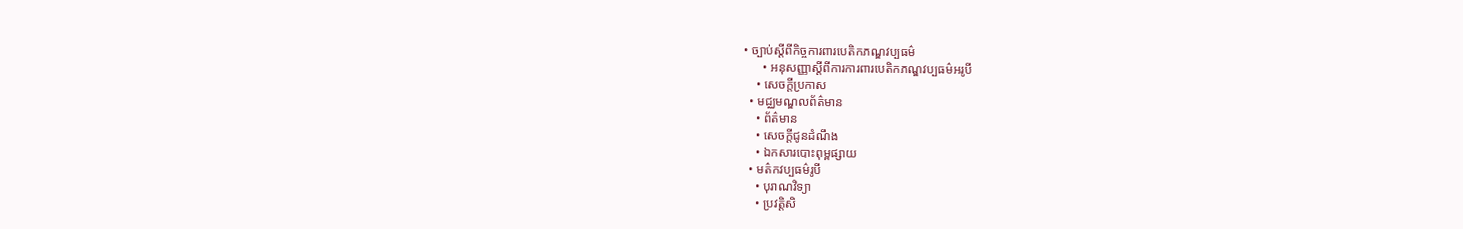• ច្បាប់ស្តីពីកិច្ចការពារបេតិកភណ្ឌវប្បធម៌
      • អនុសញ្ញាស្តីពីការការពារបេតិកភណ្ឌវប្បធម៌អរូបី
    • សេចក្តីប្រកាស
  • មជ្ឈមណ្ឌលព័ត៌មាន
    • ព័ត៌មាន
    • សេចក្តីជូនដំណឹង
    • ឯកសារបោះពុម្ពផ្សាយ
  • មត៌កវប្បធម៌រូបី
    • បុរាណវិទ្យា
    • ប្រវត្តិសិ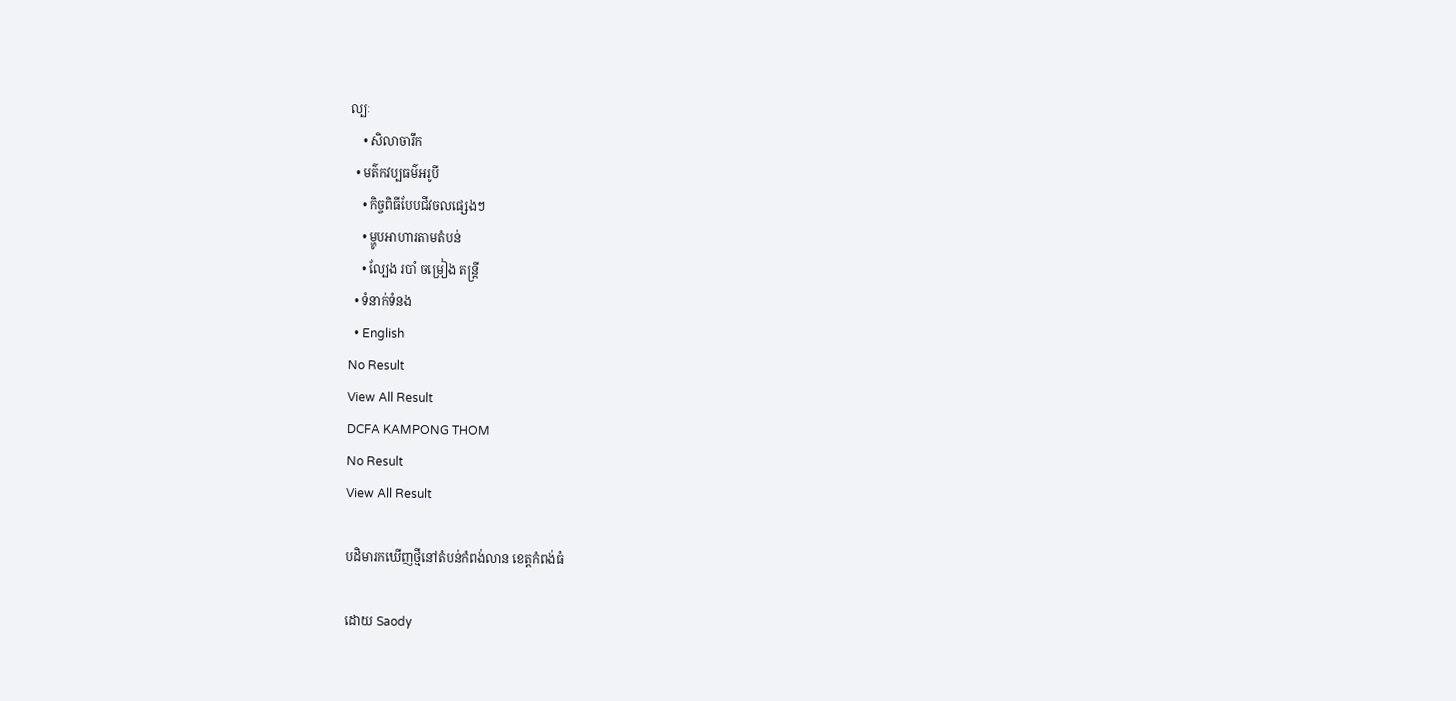ល្បៈ
    • សិលាចារឹក
  • មត៌កវប្បធម៌អរូបី
    • កិច្ចពិធីបែបជីវចលផ្សេងៗ
    • ម្ហូបអាហារតាមតំបន់
    • ល្បែង របាំ ចម្រៀង តន្រ្តី
  • ទំនាក់ទំនង
  • English
No Result
View All Result
DCFA KAMPONG THOM
No Result
View All Result

បដិមារកឃើញថ្មីនៅតំបន់កំពង់លាន ខេត្តកំពង់ធំ

ដោយ Saody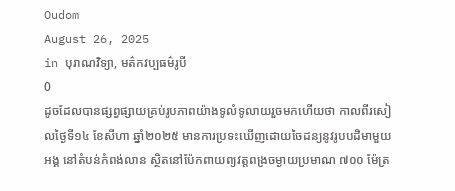Oudom
August 26, 2025
in បុរាណវិទ្យា, មត៌កវប្បធម៌រូបី
0
ដូចដែលបានផ្សព្វផ្សាយគ្រប់រូបភាពយ៉ាងទូលំទូលាយរួចមកហើយថា កាលពីរសៀលថ្ងៃទី១៤ ខែសីហា ឆ្នាំ២០២៥ មានការប្រទះឃើញដោយចៃដន្យនូវរូបបដិមាមួយអង្គ នៅតំបន់កំពង់លាន ស្ថិតនៅប៉ែកពាយព្យវត្តពង្រចម្ងាយប្រមាណ ៧០០ ម៉ែត្រ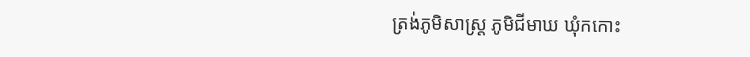ត្រង់ភូមិសាស្រ្ត ភូមិជីមាឃ ឃុំកកោះ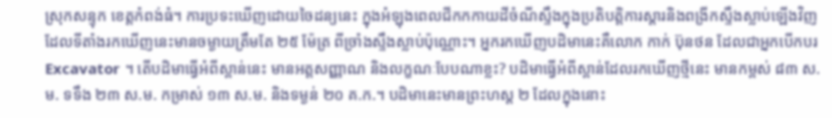ស្រុកសន្ទុក ខេត្តកំពង់ធំ។ ការប្រទះឃើញដោយចៃដន្យនេះ ក្នុងអំឡុងពេលជីកកកាយដីចំណីស្ទឹងក្នុងប្រតិបត្តិការស្តារនិងពង្រីកស្ទឹងស្លាប់ឡើងវិញ ដែលទីតាំងរកឃើញនេះមានចម្ងាយត្រឹមតែ ២៥ ម៉ែត្រ ពីច្រាំងស្ទឹងស្លាប់ប៉ុណ្ណោះ។ អ្នករកឃើញបដិមានេះគឺលោក កាក់ ប៊ុនថន ដែលជាអ្នកបើកបរ Excavator ។ តើបដិមាធ្វើអំពីស្ពាន់នេះ មានអត្តសញ្ញាណ និងលក្ខណៈបែបណាខ្លះ? បដិមាធ្វើអំពីស្ពាន់ដែលរកឃើញថ្មីនេះ មានកម្ពស់ ៨៣ ស.ម. ទទឹង ២៣ ស.ម. កម្រាស់ ១៣ ស.ម. និងទម្ងន់ ២០ គ.ក.។ បដិមានេះមានព្រះហស្ត ២ ដែលក្នុងនោះ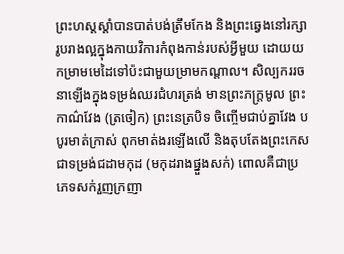ព្រះហស្តស្តាំបានបាត់បង់ត្រឹមកែង និងព្រះឆ្វេងនៅរក្សារូបរាងល្អក្នុងកាយវិការកំពុងកាន់របស់អ្វីមួយ ដោយយកម្រាមមេដៃទៅប៉ះជាមួយម្រាមកណ្តាល។ សិល្បកររចនាឡើងក្នុងទម្រង់ឈរជំហរត្រង់ មានព្រះភក្រ្តមូល ព្រះកាណ៌វែង (ត្រចៀក) ព្រះនេត្របិទ ចិញ្ចើមជាប់គ្នាវែង បបូរមាត់ក្រាស់ ពុកមាត់ងរឡើងលើ និងតុបតែងព្រះកេសជាទម្រង់ជដាមកុដ (មកុដរាងផ្នួងសក់) ពោលគឺជាប្រភេទសក់រួញក្រញា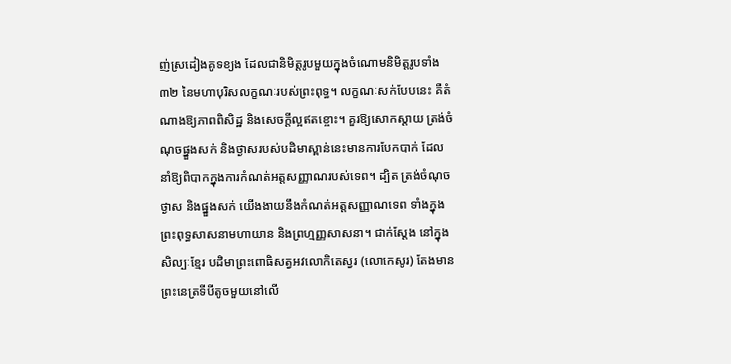ញ់ស្រដៀងគូទខ្យង ដែលជានិមិត្តរូបមួយក្នុងចំណោមនិមិត្តរូបទាំង៣២ នៃមហាបុរិសលក្ខណៈរបស់ព្រះពុទ្ធ។ លក្ខណៈសក់បែបនេះ គឺតំណាងឱ្យភាពពិសិដ្ឋ និងសេចក្តីល្អឥតខ្ចោះ។ គួរឱ្យសោកស្តាយ ត្រង់ចំណុចផ្នួងសក់ និងថ្ងាសរបស់បដិមាស្ពាន់នេះមានការបែកបាក់ ដែលនាំឱ្យពិបាកក្នុងការកំណត់អត្តសញ្ញាណរបស់ទេព។ ដ្បិត ត្រង់ចំណុចថ្ងាស និងផ្នួងសក់ យើងងាយនឹងកំណត់អត្តសញ្ញាណទេព ទាំងក្នុងព្រះពុទ្ធសាសនាមហាយាន និងព្រហ្មញ្ញសាសនា។ ជាក់ស្តែង នៅក្នុងសិល្បៈខ្មែរ បដិមាព្រះពោធិសត្វអវលោកិតេស្វរ (លោកេសូរ) តែងមានព្រះនេត្រទីបីតូចមួយនៅលើ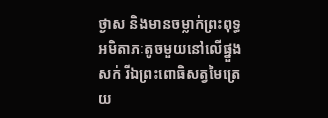ថ្ងាស និងមានចម្លាក់ព្រះពុទ្ធអមិតាភៈតូចមួយនៅលើផ្នួងសក់ រីឯព្រះពោធិសត្វមៃត្រេយ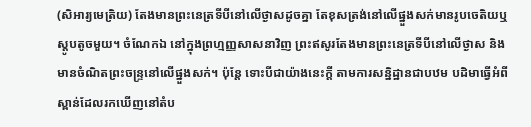(សិអារ្យមេត្រិយ) តែងមានព្រះនេត្រទីបីនៅលើថ្ងាសដូចគ្នា តែខុសត្រង់នៅលើផ្នួងសក់មានរូបចេតិយឬស្តូបតូចមួយ។ ចំណែកឯ នៅក្នុងព្រហ្មញ្ញសាសនាវិញ ព្រះឥសូរតែងមានព្រះនេត្រទីបីនៅលើថ្ងាស និងមានចំណិតព្រះចន្រ្ទនៅលើផ្នួងសក់។ ប៉ុន្តែ ទោះបីជាយ៉ាងនេះក្តី តាមការសន្និដ្ឋានជាបឋម បដិមាធ្វើអំពីស្ពាន់ដែលរកឃើញនៅតំប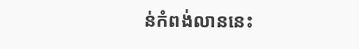ន់កំពង់លាននេះ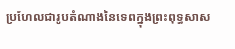ប្រហែលជារូបតំណាងនៃទេពក្នុងព្រះពុទ្ធសាស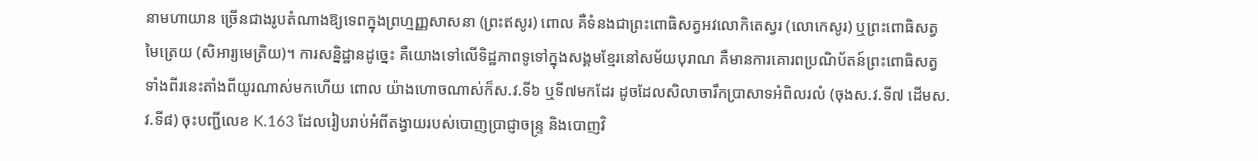នាមហាយាន ច្រើនជាងរូបតំណាងឱ្យទេពក្នុងព្រហ្មញ្ញសាសនា (ព្រះឥសូរ) ពោល គឺទំនងជាព្រះពោធិសត្វអវលោកិតេស្វរ (លោកេសូរ) ឬព្រះពោធិសត្វមៃត្រេយ (សិអារ្យមេត្រិយ)។ ការសន្និដ្ឋានដូច្នេះ គឺយោងទៅលើទិដ្ឋភាពទូទៅក្នុងសង្គមខ្មែរនៅសម័យបុរាណ គឺមានការគោរពប្រណិប័តន៍ព្រះពោធិសត្វទាំងពីរនេះតាំងពីយូរណាស់មកហើយ ពោល យ៉ាងហោចណាស់ក៏ស.វ.ទី៦ ឬទី៧មកដែរ ដូចដែលសិលាចារឹកប្រាសាទអំពិលរលំ (ចុងស.វ.ទី៧ ដើមស.វ.ទី៨) ចុះបញ្ជីលេខ K.163 ដែលរៀបរាប់អំពីតង្វាយរបស់បោញប្រាជ្ញាចន្រ្ទ និងបោញវិ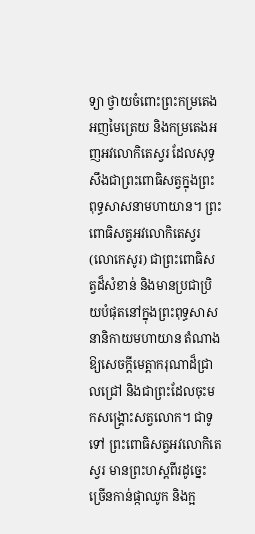ទ្យា ថ្វាយចំពោះព្រះកម្រតេងអញមៃត្រេយ និងកម្រតេងអញអវលោកិតេស្វរ ដែលសុទ្ធសឹងជាព្រះពោធិសត្វក្នុងព្រះពុទ្ធសាសនាមហាយាន។ ព្រះពោធិសត្វអវលោកិតេស្វរ (លោកេសូរ) ជាព្រះពោធិសត្វដ៏សំខាន់ និងមានប្រជាប្រិយបំផុតនៅក្នុងព្រះពុទ្ធសាសនានិកាយមហាយាន តំណាងឱ្យសេចក្តីមេត្តាករុណាដ៏ជ្រាលជ្រៅ និងជាព្រះដែលចុះមកសង្រ្គោះសត្វលោក។ ជាទូទៅ ព្រះពោធិសត្វអវលោកិតេស្វរ មានព្រះហស្តពីរដូច្នេះ ច្រើនកាន់ផ្កាឈូក និងក្អ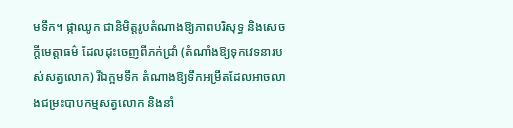មទឹក។ ផ្កាឈូក ជានិមិត្តរូបតំណាងឱ្យភាពបរិសុទ្ធ និងសេចក្តីមេត្តាធម៌ ដែលដុះចេញពីភក់ជ្រាំ (តំណាំងឱ្យទុកវេទនារបស់សត្វលោក) រីឯក្អមទឹក តំណាងឱ្យទឹកអម្រឹតដែលអាចលាងជម្រះបាបកម្មសត្វលោក និងនាំ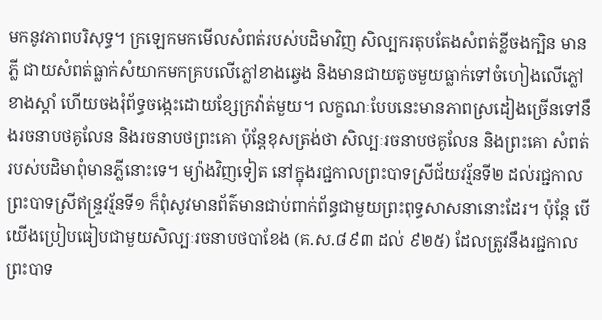មកនូវភាពបរិសុទ្ធ។ ក្រឡេកមកមើលសំពត់របស់បដិមាវិញ សិល្បករតុបតែងសំពត់ខ្លីចងក្បិន មានភ្លី ជាយសំពត់ធ្លាក់សំយាកមកគ្របលើភ្លៅខាងឆ្វេង និងមានជាយតូចមួយធ្លាក់ទៅចំហៀងលើភ្លៅខាងស្តាំ ហើយចងរុំព័ទ្ធចង្កេះដោយខ្សែក្រវ៉ាត់មួយ។ លក្ខណៈបែបនេះមានភាពស្រដៀងច្រើនទៅនឹងរចនាបថគូលែន និងរចនាបថព្រះគោ ប៉ុន្តែខុសត្រង់ថា សិល្បៈរចនាបថគូលែន និងព្រះគោ សំពត់របស់បដិមាពុំមានភ្លីនោះទេ។ ម្យ៉ាងវិញទៀត នៅក្នុងរជ្ជកាលព្រះបាទស្រីជ័យវរ្ម័នទី២ ដល់រជ្ជកាលព្រះបាទស្រីឥន្រ្ទវរ្ម័នទី១ ក៏ពុំសូវមានព័ត៌មានជាប់ពាក់ព័ន្ធជាមួយព្រះពុទ្ធសាសនានោះដែរ។ ប៉ុន្តែ បើយើងប្រៀបធៀបជាមួយសិល្បៈរចនាបថបាខែង (គ.ស.៨៩៣ ដល់ ៩២៥) ដែលត្រូវនឹងរជ្ជកាលព្រះបាទ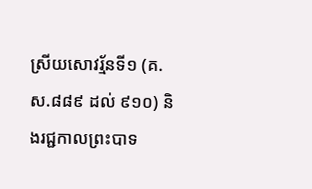ស្រីយសោវរ្ម័នទី១ (គ.ស.៨៨៩ ដល់ ៩១០) និងរជ្ជកាលព្រះបាទ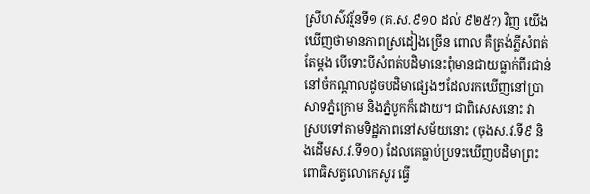ស្រីហស៌វរ្ម័នទី១ (គ.ស.៩១០ ដល់ ៩២៥?) វិញ យើងឃើញថាមានភាពស្រដៀងច្រើន ពោល គឺត្រង់ភ្លីសំពត់តែម្តង បើទោះបីសំពត់បដិមានេះពុំមានជាយធ្លាក់ពីរជាន់នៅចំកណ្តាលដូចបដិមាផ្សេងៗដែលរកឃើញនៅប្រាសាទភ្នំក្រោម និងភ្នំបូកក៏ដោយ។ ជាពិសេសនោះ វាស្របទៅតាមទិដ្ឋភាពនៅសម័យនោះ (ចុងស.វ.ទី៩ និងដើមស.វ.ទី១០) ដែលគេធ្លាប់ប្រទះឃើញបដិមាព្រះពោធិសត្វលោកេសូរ ធ្វើ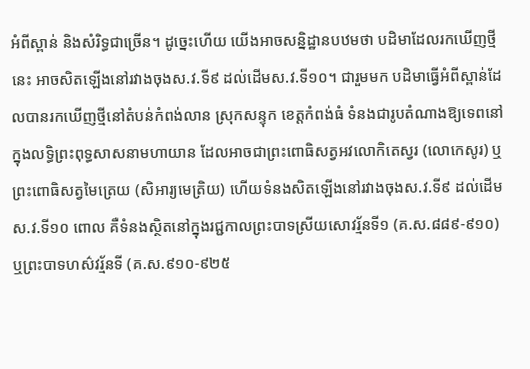អំពីស្ពាន់ និងសំរិទ្ធជាច្រើន។ ដូច្នេះហើយ យើងអាចសន្និដ្ឋានបឋមថា បដិមាដែលរកឃើញថ្មីនេះ អាចសិតឡើងនៅរវាងចុងស.វ.ទី៩ ដល់ដើមស.វ.ទី១០។ ជារួមមក បដិមាធ្វើអំពីស្ពាន់ដែលបានរកឃើញថ្មីនៅតំបន់កំពង់លាន ស្រុកសន្ទុក ខេត្តកំពង់ធំ ទំនងជារូបតំណាងឱ្យទេពនៅក្នុងលទ្ធិព្រះពុទ្ធសាសនាមហាយាន ដែលអាចជាព្រះពោធិសត្វអវលោកិតេស្វរ (លោកេសូរ) ឬព្រះពោធិសត្វមៃត្រេយ (សិអារ្យមេត្រិយ) ហើយទំនងសិតឡើងនៅរវាងចុងស.វ.ទី៩ ដល់ដើមស.វ.ទី១០ ពោល គឺទំនងស្ថិតនៅក្នុងរជ្ជកាលព្រះបាទស្រីយសោវរ្ម័នទី១ (គ.ស.៨៨៩-៩១០) ឬព្រះបាទហស៌វរ្ម័នទី (គ.ស.៩១០-៩២៥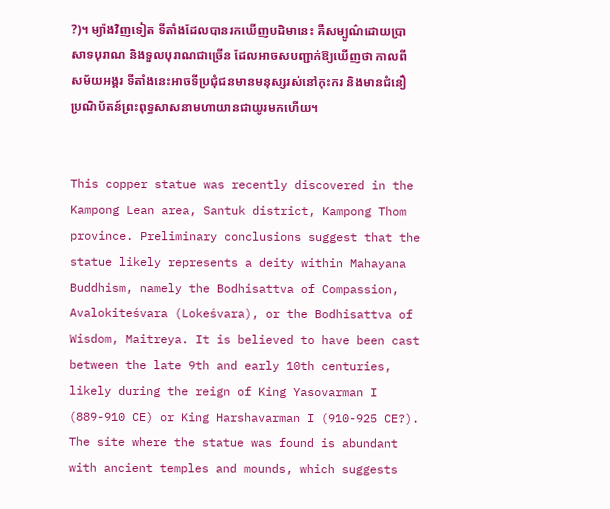?)។ ម្យ៉ាងវិញទៀត ទីតាំងដែលបានរកឃើញបដិមានេះ គឺសម្បូណ៌ដោយប្រាសាទបុរាណ និងទួលបុរាណជាច្រើន ដែលអាចសបញ្ជាក់ឱ្យឃើញថា កាលពីសម័យអង្គរ ទីតាំងនេះអាចទីប្រជុំជនមានមនុស្សរស់នៅកុះករ និងមានជំនឿប្រណិប័តន៍ព្រះពុទ្ធសាសនាមហាយានជាយូរមកហើយ។


This copper statue was recently discovered in the Kampong Lean area, Santuk district, Kampong Thom province. Preliminary conclusions suggest that the statue likely represents a deity within Mahayana Buddhism, namely the Bodhisattva of Compassion, Avalokiteśvara (Lokeśvara), or the Bodhisattva of Wisdom, Maitreya. It is believed to have been cast between the late 9th and early 10th centuries, likely during the reign of King Yasovarman I (889-910 CE) or King Harshavarman I (910-925 CE?). The site where the statue was found is abundant with ancient temples and mounds, which suggests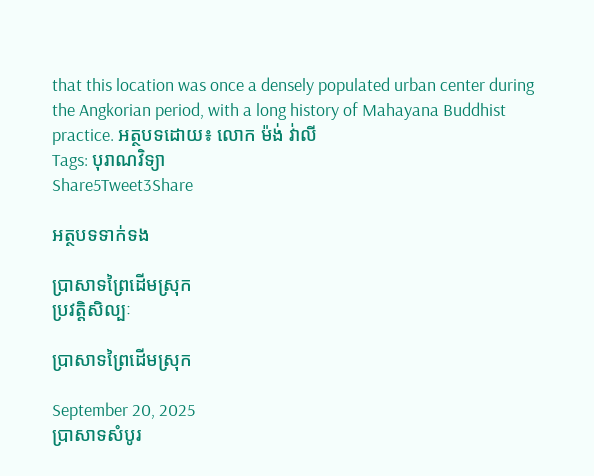that this location was once a densely populated urban center during the Angkorian period, with a long history of Mahayana Buddhist practice. អត្ថបទដោយ៖ លោក ម៉ង់ វ់ាលី
Tags: បុរាណវិទ្យា
Share5Tweet3Share

អត្ថបទទាក់ទង

ប្រាសាទព្រៃដើមស្រុក
ប្រវត្តិសិល្បៈ

ប្រាសាទព្រៃដើមស្រុក

September 20, 2025
ប្រាសាទសំបូរ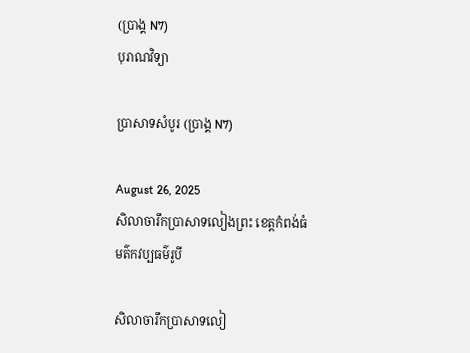(ប្រាង្គ N7)
បុរាណវិទ្យា

ប្រាសាទសំបូរ (ប្រាង្គ N7)

August 26, 2025
សិលាចារឹកប្រាសាទលៀងព្រះ ខេត្តកំពង់ធំ
មត៌កវប្បធម៌រូបី

សិលាចារឹកប្រាសាទលៀ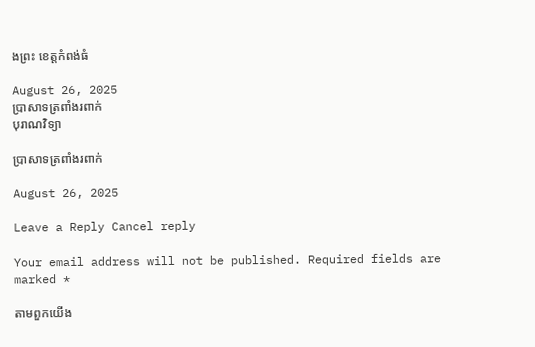ងព្រះ ខេត្តកំពង់ធំ

August 26, 2025
ប្រាសាទត្រពាំងរពាក់
បុរាណវិទ្យា

ប្រាសាទត្រពាំងរពាក់

August 26, 2025

Leave a Reply Cancel reply

Your email address will not be published. Required fields are marked *

តាមពួកយើង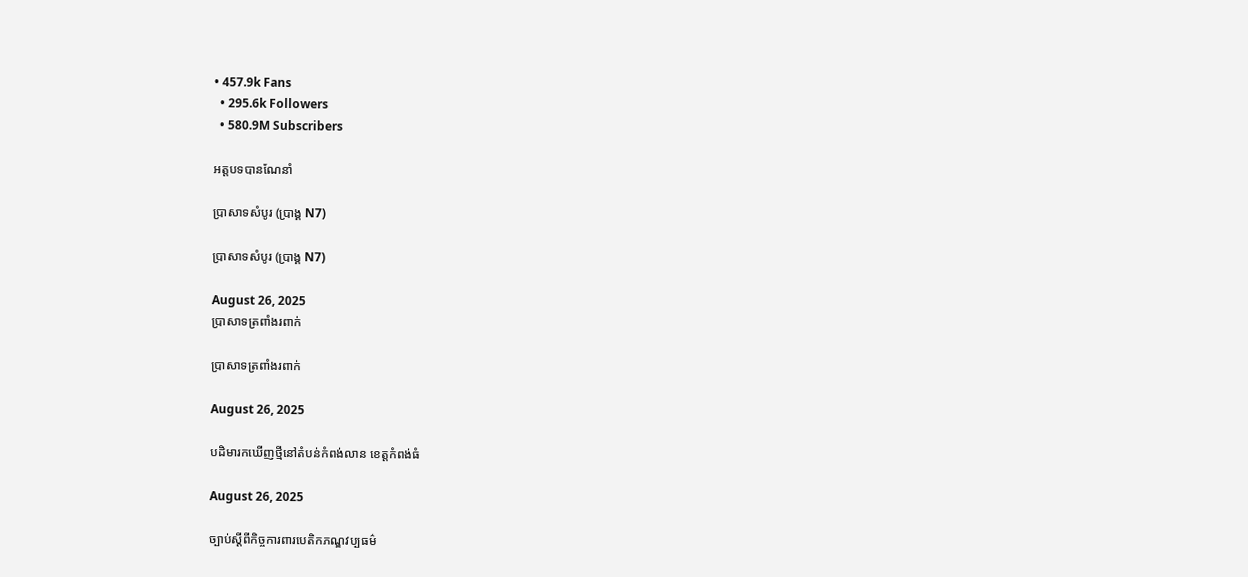• 457.9k Fans
  • 295.6k Followers
  • 580.9M Subscribers

អត្តបទបានណែនាំ

ប្រាសាទសំបូរ (ប្រាង្គ N7)

ប្រាសាទសំបូរ (ប្រាង្គ N7)

August 26, 2025
ប្រាសាទត្រពាំងរពាក់

ប្រាសាទត្រពាំងរពាក់

August 26, 2025

បដិមារកឃើញថ្មីនៅតំបន់កំពង់លាន ខេត្តកំពង់ធំ

August 26, 2025

ច្បាប់ស្តីពីកិច្ចការពារបេតិកភណ្ឌវប្បធម៌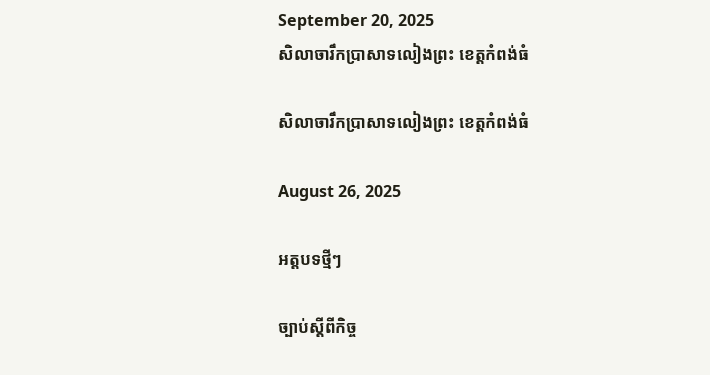September 20, 2025
សិលាចារឹកប្រាសាទលៀងព្រះ ខេត្តកំពង់ធំ

សិលាចារឹកប្រាសាទលៀងព្រះ ខេត្តកំពង់ធំ

August 26, 2025

អត្តបទថ្មីៗ

ច្បាប់ស្តីពីកិច្ច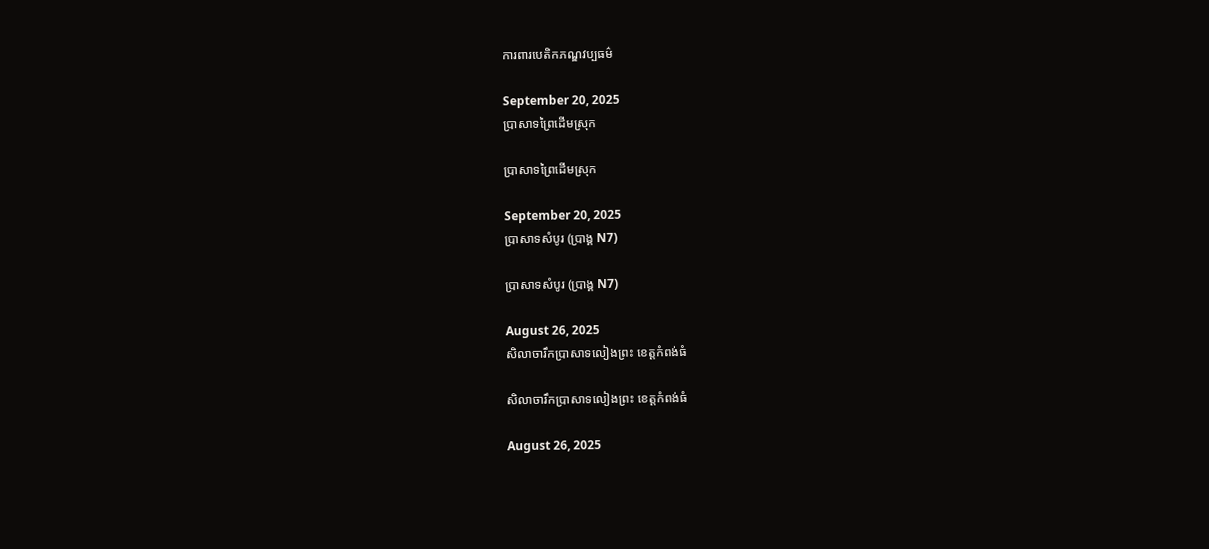ការពារបេតិកភណ្ឌវប្បធម៌

September 20, 2025
ប្រាសាទព្រៃដើមស្រុក

ប្រាសាទព្រៃដើមស្រុក

September 20, 2025
ប្រាសាទសំបូរ (ប្រាង្គ N7)

ប្រាសាទសំបូរ (ប្រាង្គ N7)

August 26, 2025
សិលាចារឹកប្រាសាទលៀងព្រះ ខេត្តកំពង់ធំ

សិលាចារឹកប្រាសាទលៀងព្រះ ខេត្តកំពង់ធំ

August 26, 2025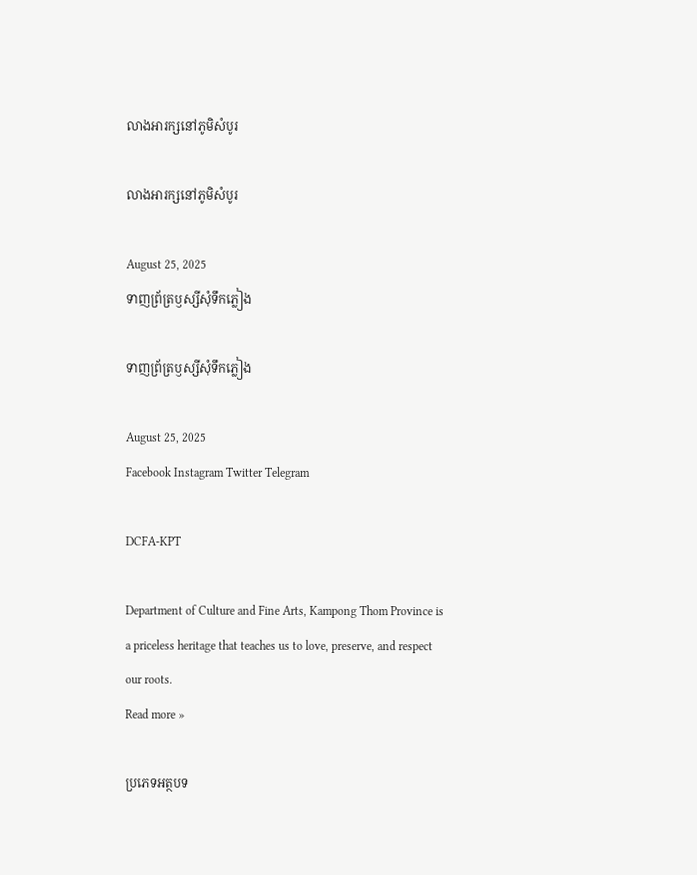លាងអារក្សនៅភូមិសំបូរ

លាងអារក្សនៅភូមិសំបូរ

August 25, 2025
ទាញព្រ័ត្រឫស្សីសុំទឹកភ្លៀង

ទាញព្រ័ត្រឫស្សីសុំទឹកភ្លៀង

August 25, 2025
Facebook Instagram Twitter Telegram

DCFA-KPT

Department of Culture and Fine Arts, Kampong Thom Province is a priceless heritage that teaches us to love, preserve, and respect our roots.
Read more »

ប្រភេទអត្ថបទ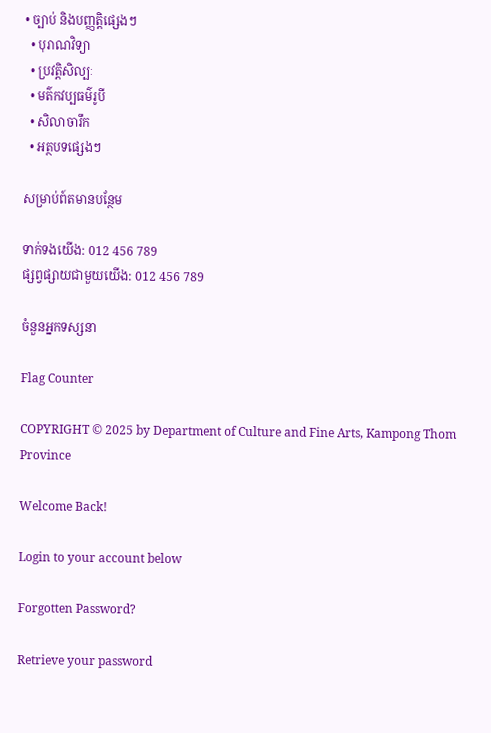• ច្បាប់ និងបញ្ញត្តិផ្សេងៗ
  • បុរាណវិទ្យា
  • ប្រវត្តិសិល្បៈ
  • មត៌កវប្បធម៌រូបី
  • សិលាចារឹក
  • អត្ថបទផ្សេងៗ

សម្រាប់ព៍តមានបន្ថែម

ទាក់ទងយើង: 012 456 789
ផ្សព្វផ្សាយជាមួយយើង: 012 456 789

ចំនួនអ្នកទស្សនា

Flag Counter

COPYRIGHT © 2025 by Department of Culture and Fine Arts, Kampong Thom Province

Welcome Back!

Login to your account below

Forgotten Password?

Retrieve your password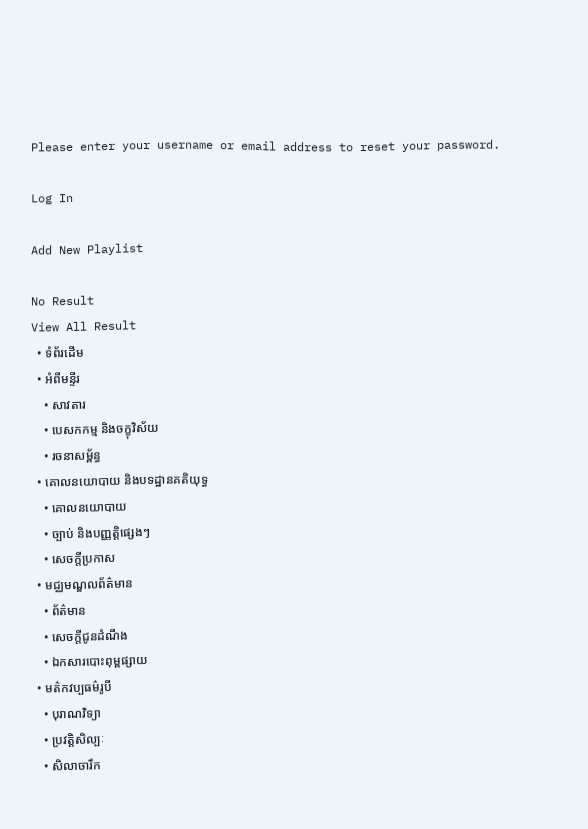Please enter your username or email address to reset your password.

Log In

Add New Playlist

No Result
View All Result
  • ទំព័រដើម
  • អំពីមន្ទីរ
    • សាវតារ
    • បេសកកម្ម និងចក្ខុវិស័យ
    • រចនាសម្ព័ន្ធ
  • គោលនយោបាយ និងបទដ្ឋានគតិយុទ្ធ
    • គោលនយោបាយ
    • ច្បាប់ និងបញ្ញត្តិផ្សេងៗ
    • សេចក្តីប្រកាស
  • មជ្ឈមណ្ឌលព័ត៌មាន
    • ព័ត៌មាន
    • សេចក្តីជូនដំណឹង
    • ឯកសារបោះពុម្ពផ្សាយ
  • មត៌កវប្បធម៌រូបី
    • បុរាណវិទ្យា
    • ប្រវត្តិសិល្បៈ
    • សិលាចារឹក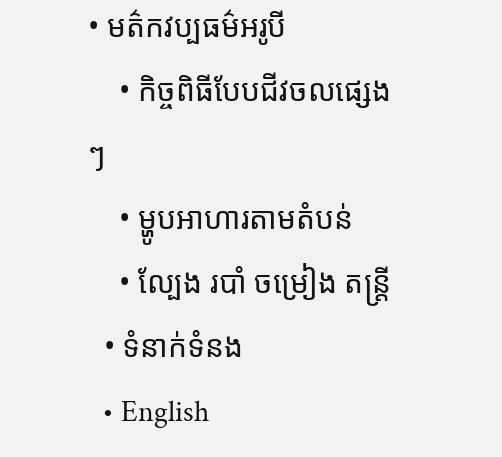• មត៌កវប្បធម៌អរូបី
    • កិច្ចពិធីបែបជីវចលផ្សេងៗ
    • ម្ហូបអាហារតាមតំបន់
    • ល្បែង របាំ ចម្រៀង តន្រ្តី
  • ទំនាក់ទំនង
  • English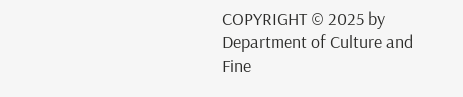COPYRIGHT © 2025 by Department of Culture and Fine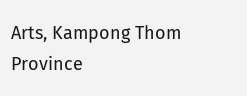Arts, Kampong Thom Province